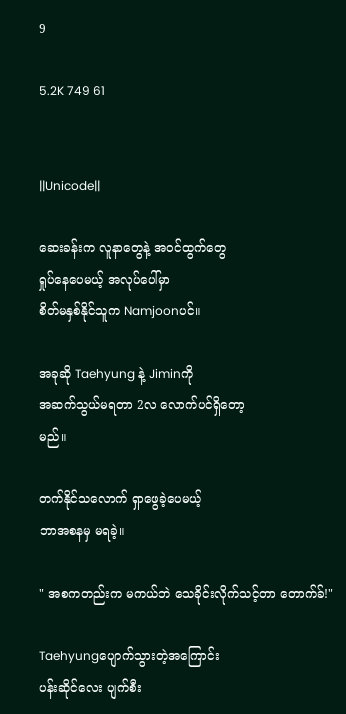9

5.2K 749 61


||Unicode||

ဆေးခန်းက လူနာတွေနဲ့ အ၀င်ထွက်တွေ
ရှုပ်နေပေမယ့် အလုပ်ပေါ်မှာ
စိတ်မနှစ်နိုင်သူက Namjoonပင်။

အခုဆို Taehyung နဲ့ Jiminကို
အဆက်သွယ်မရတာ 2လ လောက်ပင်ရှိတော့
မည်။

တက်နိုင်သလောက် ရှာဖွေခဲ့ပေမယ့်
ဘာအစနမှ မရခဲ့။

" အစကတည်းက မကယ်ဘဲ သေခိုင်းလိုက်သင့်တာ တောက်ခ်!"

Taehyungပျောက်သွားတဲ့အကြောင်း
ပန်းဆိုင်လေး ပျက်စီး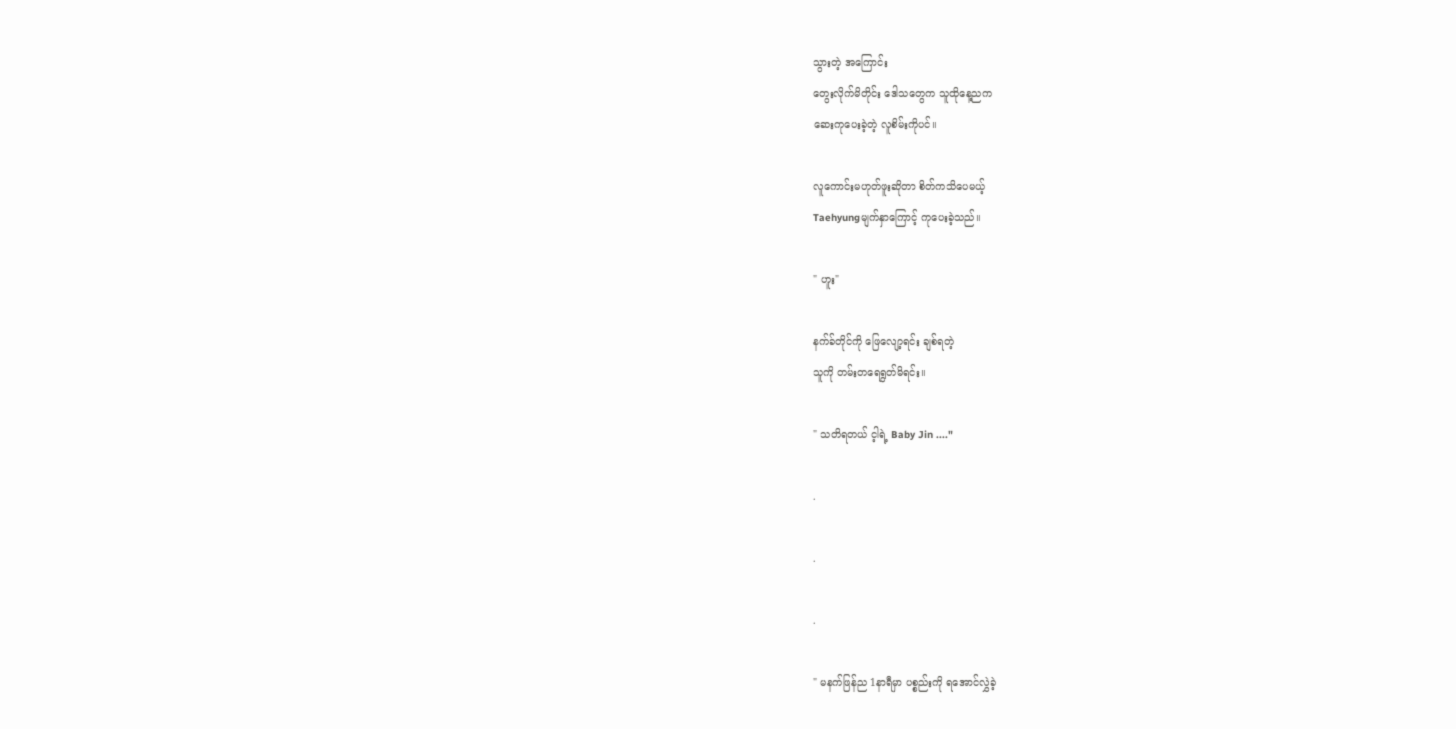သွားတဲ့ အကြောင်း
တွေးလိုက်မိတိုင်း ဒေါသတွေက သူထိုနေ့ညက
ဆေးကုပေးခဲ့တဲ့ လူစိမ်းကိုပင်။

လူကောင်းမဟုတ်ဖူးဆိုတာ စိတ်ကသိပေမယ့်
Taehyungမျက်နှာကြောင့် ကုပေးခဲ့သည်။

" ဟူး"

နက်ခ်တိုင်ကို ဖြေလျော့ရင်း ချစ်ရတဲ့
သူကို တမ်းတရေရွတ်မိရင်း။

" သတိရတယ် င့ါရဲ့ Baby Jin ...."

.

.

.

" မနက်ဖြန်ည 1နာရီမှာ ပစ္စည်းကို ရအောင်လွှဲခဲ့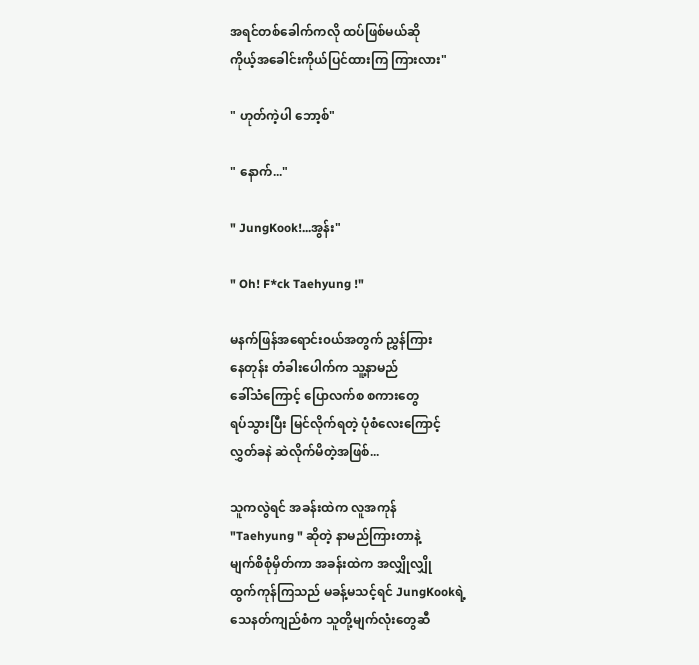အရင်တစ်ခေါက်ကလို ထပ်ဖြစ်မယ်ဆို
ကိုယ့်အခေါင်းကိုယ်ပြင်ထားကြ ကြားလား"

" ဟုတ်ကဲ့ပါ ဘော့စ်"

" နောက်..."

" JungKook!...အွန်း"

" Oh! F*ck Taehyung !"

မနက်ဖြန်အရောင်း၀ယ်အတွက် ညွှန်ကြား
နေတုန်း တံခါးပေါက်က သူ့နာမည်
ခေါ်သံကြောင့် ပြောလက်စ စကားတွေ
ရပ်သွားပြီး မြင်လိုက်ရတဲ့ ပုံစံလေးကြောင့်
လွှတ်ခနဲ ဆဲလိုက်မိတဲ့အဖြစ်...

သူကလွဲရင် အခန်းထဲက လူအကုန်
"Taehyung " ဆိုတဲ့ နာမည်ကြားတာနဲ့
မျက်စိစုံမှိတ်ကာ အခန်းထဲက အလျှိုလျှို
ထွက်ကုန်ကြသည် မခန့်မသင့်ရင် JungKookရဲ့
သေနတ်ကျည်စံက သူတို့မျက်လုံးတွေဆီ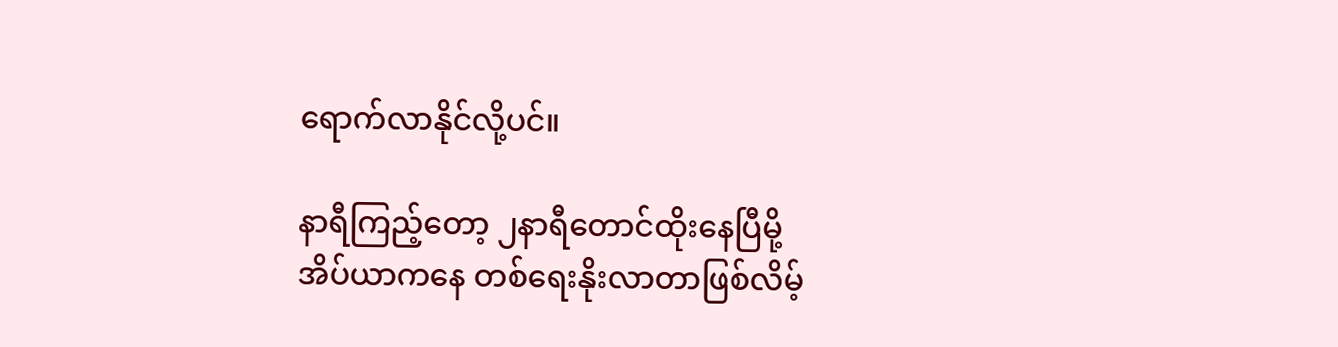ရောက်လာနိုင်လို့ပင်။

နာရီကြည့်တော့ ၂နာရီတောင်ထိုးနေပြီမို့
အိပ်ယာကနေ တစ်ရေးနိုးလာတာဖြစ်လိမ့်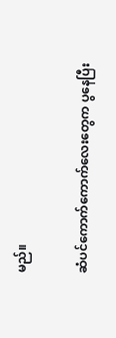မည်။

ဆံပင်ကောက်ကောက်လေးတွေက ပွနေပြီး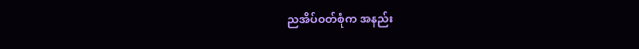ညအိပ်၀တ်စုံက အနည်း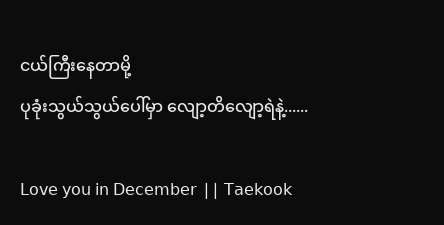ငယ်ကြီးနေတာမို့
ပုခုံးသွယ်သွယ်ပေါ်မှာ လျော့တိလျော့ရဲနဲ့......

𝖫𝗈𝗏𝖾 𝗒𝗈𝗎 𝗂𝗇 𝖣𝖾𝖼𝖾𝗆𝖻𝖾𝗋 || 𝖳𝖺𝖾𝗄𝗈𝗈𝗄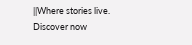||Where stories live. Discover now